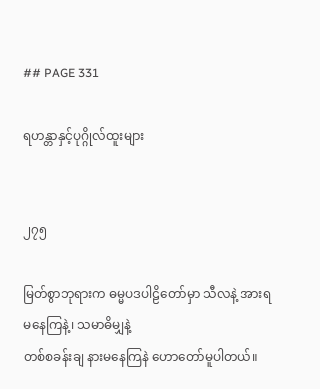## PAGE 331

ရဟန္တာနှင့်ပုဂ္ဂိုလ်ထူးများ


၂၇၅

မြတ်စွာဘုရားက ဓမ္မပဒပါဠိတော်မှာ သီလနဲ့ အားရမနေကြနဲ့၊ သမာဓိမျှနဲ့
တစ်စခန်းချ နားမနေကြနဲ ဟောတော်မူပါတယ်။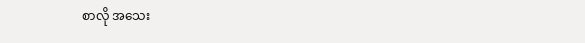စာလို အသေး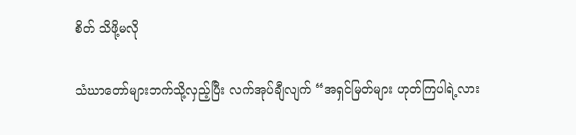စိတ် သိဖို့မလို

သံဃာတော်များဘက်သို့လှည့်ပြီး လက်အုပ်ချီလျက် “အရှင်မြတ်များ ဟုတ်ကြပါရဲ့လား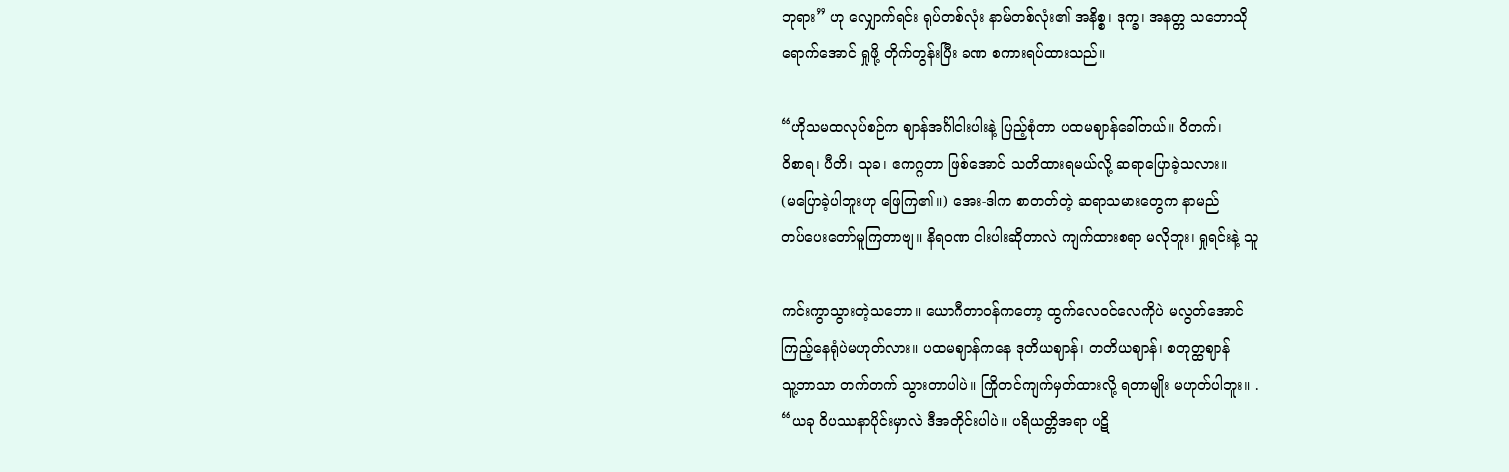ဘုရား” ဟု လျှောက်ရင်း ရုပ်တစ်လုံး နာမ်တစ်လုံး၏ အနိစ္စ၊ ဒုက္ခ၊ အနတ္တ သဘောသို
ရောက်အောင် ရှုဖို့ တိုက်တွန်းပြီး ခဏ စကားရပ်ထားသည်။

“ဟိုသမထလုပ်စဉ်က ဈာန်အင်္ဂါငါးပါးနဲ့ ပြည့်စုံတာ ပထမဈာန်ခေါ်တယ်။ ဝိတက်၊
ဝိစာရ၊ ပီတိ၊ သုခ၊ ဧကဂ္ဂတာ ဖြစ်အောင် သတိထားရမယ်လို့ ဆရာပြောခဲ့သလား။
(မပြောခဲ့ပါဘူးဟု ဖြေကြ၏။) အေး-ဒါက စာတတ်တဲ့ ဆရာသမားတွေက နာမည်
တပ်ပေးတော်မူကြတာဗျ။ နိရဝဏ ငါးပါးဆိုတာလဲ ကျက်ထားစရာ မလိုဘူး၊ ရှုရင်းနဲ့ သူ

ကင်းကွာသွားတဲ့သဘော။ ယောဂီတာဝန်ကတော့ ထွက်လေဝင်လေကိုပဲ မလွတ်အောင်
ကြည့်နေရုံပဲမဟုတ်လား။ ပထမဈာန်ကနေ ဒုတိယဈာန်၊ တတိယဈာန်၊ စတုတ္ထဈာန်
သူ့ဘာသာ တက်တက် သွားတာပါပဲ။ ကြိုတင်ကျက်မှတ်ထားလို့ ရတာမျိုး မဟုတ်ပါဘူး။ .
“ယခု ဝိပဿနာပိုင်းမှာလဲ ဒီအတိုင်းပါပဲ။ ပရိယတ္တိအရာ ပဋိ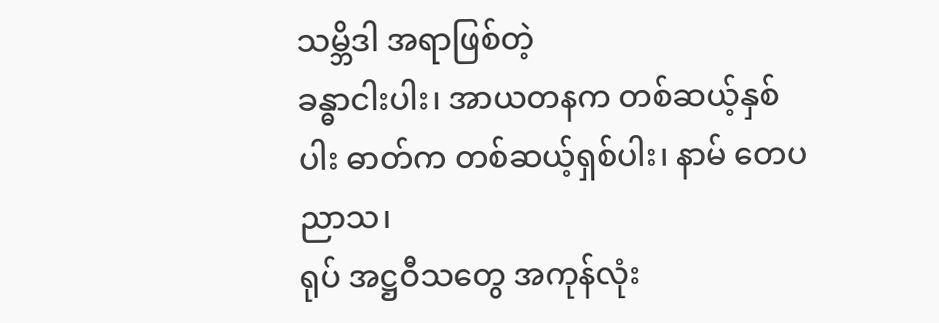သမ္ဘိဒါ အရာဖြစ်တဲ့
ခန္ဓာငါးပါး၊ အာယတနက တစ်ဆယ့်နှစ်ပါး ဓာတ်က တစ်ဆယ့်ရှစ်ပါး၊ နာမ် တေပညာသ၊
ရုပ် အဋ္ဌဝီသတွေ အကုန်လုံး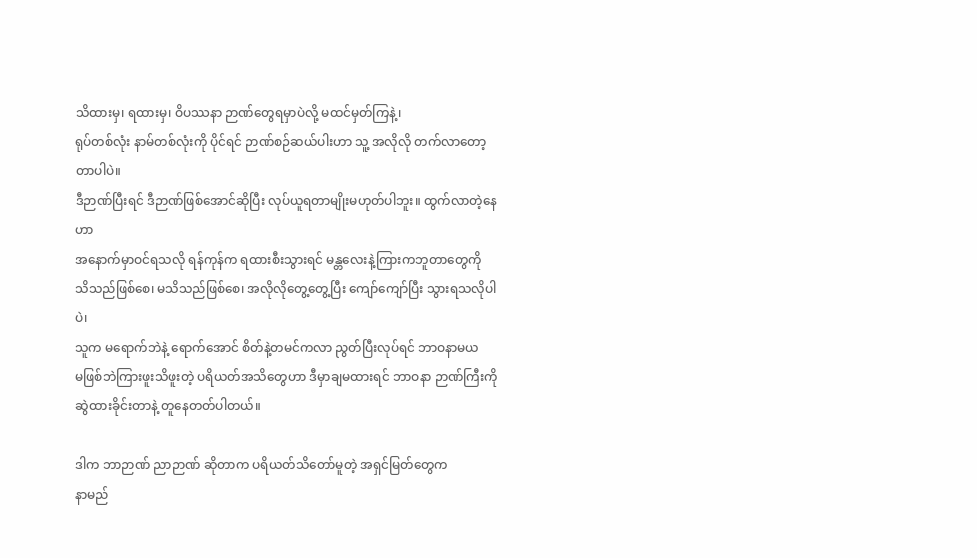သိထားမှ၊ ရထားမှ၊ ဝိပဿနာ ဉာဏ်တွေရမှာပဲလို့ မထင်မှတ်ကြနဲ့၊
ရုပ်တစ်လုံး နာမ်တစ်လုံးကို ပိုင်ရင် ဉာဏ်စဉ်ဆယ်ပါးဟာ သူ့ အလိုလို တက်လာတော့တာပါပဲ။
ဒီဉာဏ်ပြီးရင် ဒီဉာဏ်ဖြစ်အောင်ဆိုပြီး လုပ်ယူရတာမျိုးမဟုတ်ပါဘူး။ ထွက်လာတဲ့နေဟာ
အနောက်မှာဝင်ရသလို ရန်ကုန်က ရထားစီးသွားရင် မန္တလေးနဲ့ကြားကဘူတာတွေကို
သိသည်ဖြစ်စေ၊ မသိသည်ဖြစ်စေ၊ အလိုလိုတွေ့တွေ့ပြီး ကျော်ကျော်ပြီး သွားရသလိုပါပဲ၊
သူက မရောက်ဘဲနဲ့ ရောက်အောင် စိတ်နဲ့တမင်ကလာ ညွတ်ပြီးလုပ်ရင် ဘာဝနာမယ
မဖြစ်ဘဲကြားဖူးသိဖူးတဲ့ ပရိယတ်အသိတွေဟာ ဒီမှာချမထားရင် ဘာဝနာ ဉာဏ်ကြီးကို
ဆွဲထားခိုင်းတာနဲ့ တူနေတတ်ပါတယ်။

ဒါက ဘာဉာဏ် ညာဉာဏ် ဆိုတာက ပရိယတ်သိတော်မူတဲ့ အရှင်မြတ်တွေက
နာမည်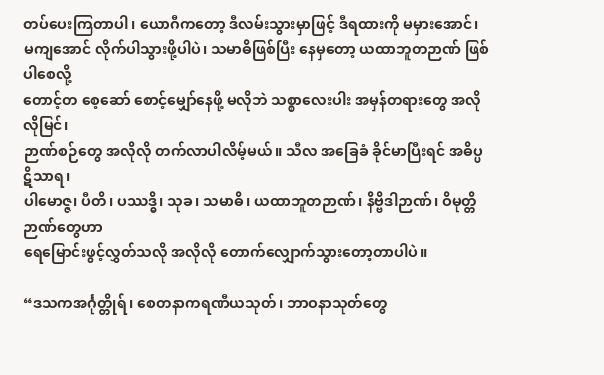တပ်ပေးကြတာပါ၊ ယောဂီကတော့ ဒီလမ်းသွားမှာဖြင့် ဒီရထားကို မမှားအောင်၊
မကျအောင် လိုက်ပါသွားဖို့ပါပဲ၊ သမာဓိဖြစ်ပြီး နေမှတော့ ယထာဘူတဉာဏ် ဖြစ်ပါစေလို့
တောင့်တ စေ့ဆော် စောင့်မျှော်နေဖို့ မလိုဘဲ သစ္စာလေးပါး အမှန်တရားတွေ အလိုလိုမြင်၊
ဉာဏ်စဉ်တွေ အလိုလို တက်လာပါလိမ့်မယ်။ သီလ အခြေခံ ခိုင်မာပြီးရင် အဓိပ္ပဋိသာရ၊
ပါမောဇ္ဇ၊ ပီတိ၊ ပဿဒ္ဓိ၊ သုခ၊ သမာဓိ၊ ယထာဘူတဉာဏ်၊ နိဗ္ဗိဒါဉာဏ်၊ ဝိမုတ္တိဉာဏ်တွေဟာ
ရေမြောင်းဖွင့်လွှတ်သလို အလိုလို တောက်လျှောက်သွားတော့တာပါပဲ။

“ဒသကအင်္ဂုတ္တိုရ်၊ စေတနာကရဏီယသုတ်၊ ဘာဝနာသုတ်တွေ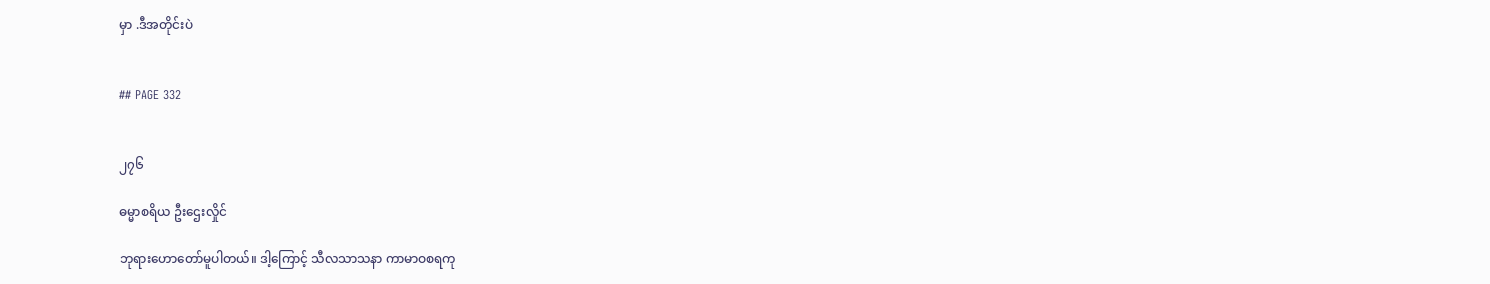မှာ .ဒီအတိုင်းပဲ


## PAGE 332


၂၇၆

ဓမ္မာစရိယ ဦးဌေးလှိုင်

ဘုရားဟောတော်မူပါတယ်။ ဒါ့ကြောင့် သီလသာသနာ ကာမာဝစရကု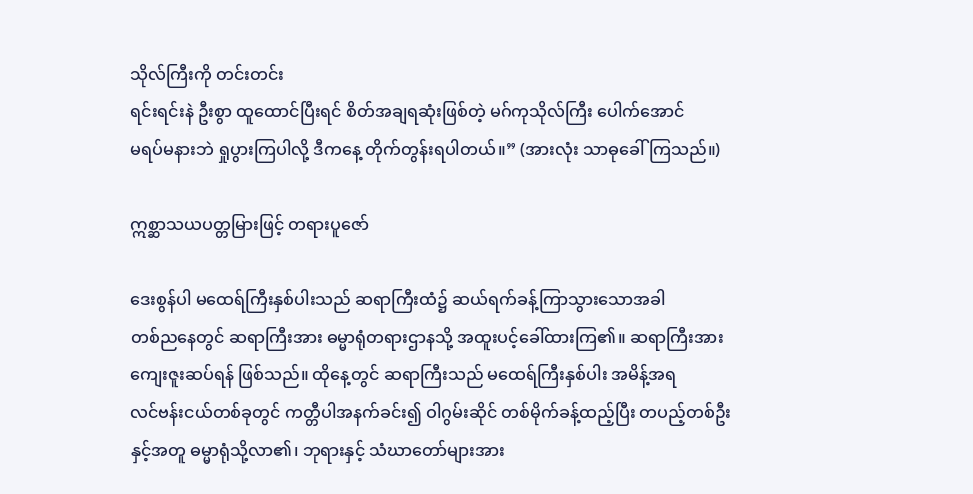သိုလ်ကြီးကို တင်းတင်း
ရင်းရင်းနဲ ဦးစွာ ထူထောင်ပြီးရင် စိတ်အချရဆုံးဖြစ်တဲ့ မဂ်ကုသိုလ်ကြီး ပေါက်အောင်
မရပ်မနားဘဲ ရှုပွားကြပါလို့ ဒီကနေ့ တိုက်တွန်းရပါတယ်။” (အားလုံး သာဓုခေါ်ကြသည်။)

ဣစ္ဆာသယပတ္တမြားဖြင့် တရားပူဇော်

ဒေးစွန်ပါ မထေရ်ကြီးနှစ်ပါးသည် ဆရာကြီးထံ၌ ဆယ်ရက်ခန့်ကြာသွားသောအခါ
တစ်ညနေတွင် ဆရာကြီးအား ဓမ္မာရုံတရားဌာနသို့ အထူးပင့်ခေါ်ထားကြ၏။ ဆရာကြီးအား
ကျေးဇူးဆပ်ရန် ဖြစ်သည်။ ထိုနေ့တွင် ဆရာကြီးသည် မထေရ်ကြီးနှစ်ပါး အမိန့်အရ
လင်ဗန်းငယ်တစ်ခုတွင် ကတ္တီပါအနက်ခင်း၍ ဝါဂွမ်းဆိုင် တစ်မိုက်ခန့်ထည့်ပြီး တပည့်တစ်ဦး
နှင့်အတူ ဓမ္မာရုံသို့လာ၏၊ ဘုရားနှင့် သံဃာတော်များအား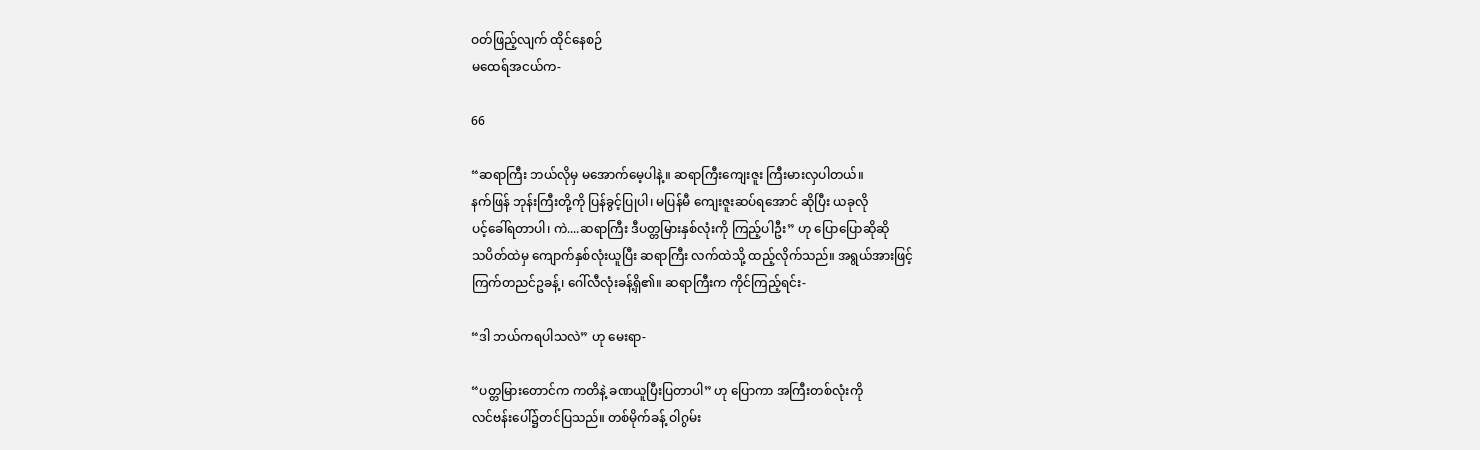ဝတ်ဖြည့်လျက် ထိုင်နေစဉ်
မထေရ်အငယ်က-

66

“ဆရာကြီး ဘယ်လိုမှ မအောက်မေ့ပါနဲ့။ ဆရာကြီးကျေးဇူး ကြီးမားလှပါတယ်။
နက်ဖြန် ဘုန်းကြီးတို့ကို ပြန်ခွင့်ပြုပါ၊ မပြန်မီ ကျေးဇူးဆပ်ရအောင် ဆိုပြီး ယခုလို
ပင့်ခေါ်ရတာပါ၊ ကဲ....ဆရာကြီး ဒီပတ္တမြားနှစ်လုံးကို ကြည့်ပါဦး” ဟု ပြောပြောဆိုဆို
သပိတ်ထဲမှ ကျောက်နှစ်လုံးယူပြီး ဆရာကြီး လက်ထဲသို့ ထည့်လိုက်သည်။ အရွယ်အားဖြင့်
ကြက်တညင်ဥခန့်၊ ဂေါ်လီလုံးခန့်ရှိ၏။ ဆရာကြီးက ကိုင်ကြည့်ရင်း-

“ဒါ ဘယ်ကရပါသလဲ” ဟု မေးရာ-

“ပတ္တမြားတောင်က ကတိနဲ့ ခဏယူပြီးပြတာပါ” ဟု ပြောကာ အကြီးတစ်လုံးကို
လင်ဗန်းပေါ်၌တင်ပြသည်။ တစ်မိုက်ခန့် ဝါဂွမ်း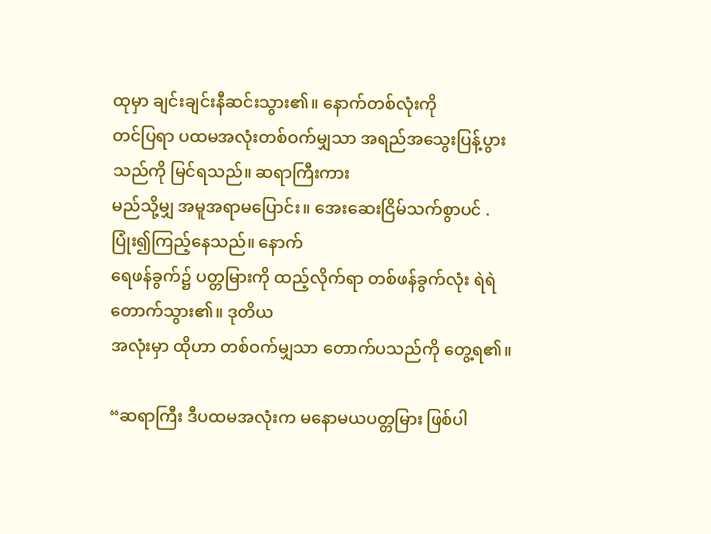ထုမှာ ချင်းချင်းနီဆင်းသွား၏။ နောက်တစ်လုံးကို
တင်ပြရာ ပထမအလုံးတစ်ဝက်မျှသာ အရည်အသွေးပြန့်ပွားသည်ကို မြင်ရသည်။ ဆရာကြီးကား
မည်သို့မျှ အမူအရာမပြောင်း။ အေးဆေးငြိမ်သက်စွာပင် . ပြုံး၍ကြည့်နေသည်။ နောက်
ရေဖန်ခွက်၌ ပတ္တမြားကို ထည့်လိုက်ရာ တစ်ဖန်ခွက်လုံး ရဲရဲတောက်သွား၏။ ဒုတိယ
အလုံးမှာ ထိုဟာ တစ်ဝက်မျှသာ တောက်ပသည်ကို တွေ့ရ၏။

“ဆရာကြီး ဒီပထမအလုံးက မနောမယပတ္တမြား ဖြစ်ပါ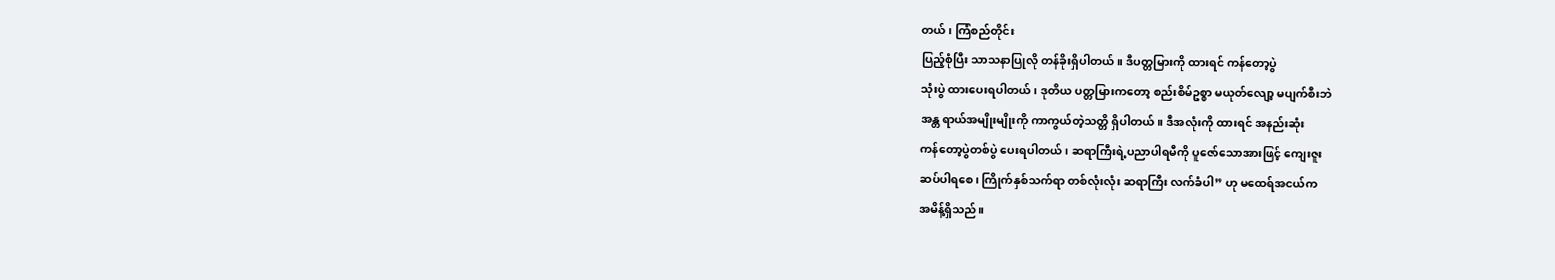တယ်၊ ကြံစည်တိုင်း
ပြည့်စုံပြီး သာသနာပြုလို တန်ခိုးရှိပါတယ်။ ဒီပတ္တမြားကို ထားရင် ကန်တော့ပွဲ
သုံးပွဲ ထားပေးရပါတယ်၊ ဒုတိယ ပတ္တမြားကတော့ စည်းစိမ်ဥစ္စာ မယုတ်လျော့ မပျက်စီးဘဲ
အန္တ ရာယ်အမျိုးမျိုးကို ကာကွယ်တဲ့သတ္တိ ရှိပါတယ်။ ဒီအလုံးကို ထားရင် အနည်းဆုံး
ကန်တော့ပွဲတစ်ပွဲ ပေးရပါတယ်၊ ဆရာကြီးရဲ့ပညာပါရမီကို ပူဇော်သောအားဖြင့် ကျေးဇူး
ဆပ်ပါရစေ၊ ကြိုက်နှစ်သက်ရာ တစ်လုံးလုံး ဆရာကြီး လက်ခံပါ” ဟု မထေရ်အငယ်က
အမိန့်ရှိသည်။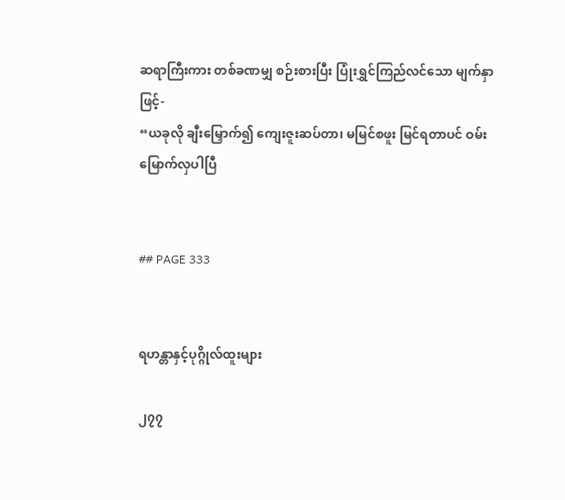ဆရာကြီးကား တစ်ခဏမျှ စဉ်းစားပြီး ပြုံးရွှင်ကြည်လင်သော မျက်နှာဖြင့်-
“ယခုလို ချီးမြှောက်၍ ကျေးဇူးဆပ်တာ၊ မမြင်စဖူး မြင်ရတာပင် ဝမ်းမြောက်လှပါပြီ


## PAGE 333


ရဟန္တာနှင့်ပုဂ္ဂိုလ်ထူးများ

၂၇၇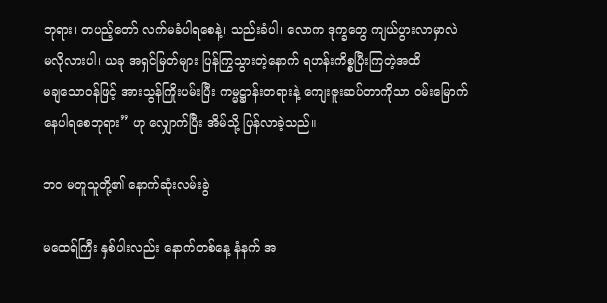ဘုရား၊ တပည့်တော် လက်မခံပါရစေနဲ့၊ သည်းခံပါ၊ လောက ဒုက္ခတွေ ကျယ်ပွားလာမှာလဲ
မလိုလားပါ၊ ယခု အရှင်မြတ်များ ပြန်ကြွသွားတဲ့နောက် ရဟန်းကိစ္စပြီးကြတဲ့အထိ
မချသောဝန်ဖြင့် အားသွန်ကြိုးပမ်းပြီး ကမ္မဋ္ဌာန်းတရားနဲ့ ကျေးဇူးဆပ်တာကိုသာ ဝမ်းမြောက်
နေပါရစေဘုရား” ဟု လျှောက်ပြီး အိမ်သို့ ပြန်လာခဲ့သည်။

ဘဝ မတူသူတို့၏ နောက်ဆုံးလမ်းခွဲ

မထေရ်ကြီး နှစ်ပါးလည်း နောက်တစ်နေ့ နံနက် အ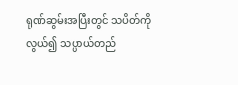ရုဏ်ဆွမ်းအပြီးတွင် သပိတ်ကို
လွယ်၍ သပ္ပာယ်တည်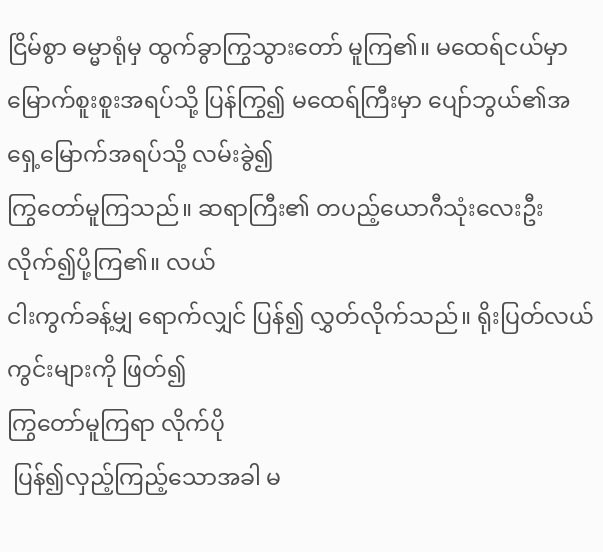ငြိမ်စွာ ဓမ္မာရုံမှ ထွက်ခွာကြွသွားတော် မူကြ၏။ မထေရ်ငယ်မှာ
မြောက်စူးစူးအရပ်သို့ ပြန်ကြွ၍ မထေရ်ကြီးမှာ ပျော်ဘွယ်၏အရှေ့မြောက်အရပ်သို့ လမ်းခွဲ၍
ကြွတော်မူကြသည်။ ဆရာကြီး၏ တပည့်ယောဂီသုံးလေးဦး လိုက်၍ပို့ကြ၏။ လယ်
ငါးကွက်ခန့်မျှ ရောက်လျှင် ပြန်၍ လွှတ်လိုက်သည်။ ရိုးပြတ်လယ်ကွင်းများကို ဖြတ်၍
ကြွတော်မူကြရာ လိုက်ပို
 ပြန်၍လှည့်ကြည့်သောအခါ မ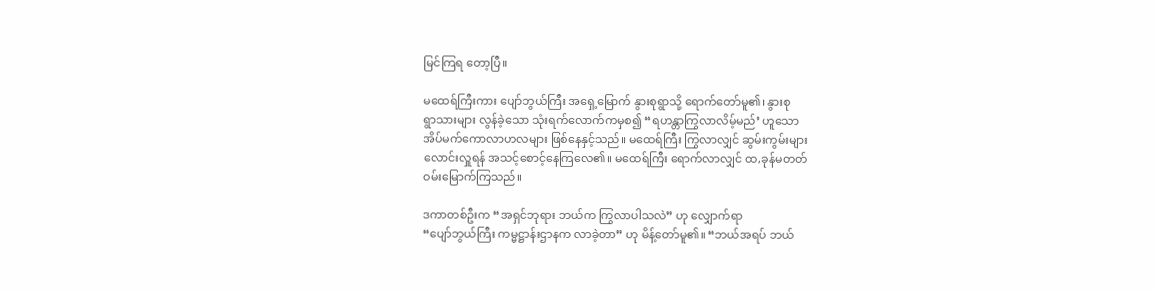မြင်ကြရ တော့ပြီ။

မထေရ်ကြီးကား ပျော်ဘွယ်ကြီး အရှေ့မြောက် နွားစုရွာသို့ ရောက်တော်မူ၏၊ နွားစု
ရွာသားများ လွန်ခဲ့သော သုံးရက်လောက်ကမှစ၍ “ရဟန္တာကြွလာလိမ့်မည်’ ဟူသော
အိပ်မက်ကောလာဟလများ ဖြစ်နေနှင့်သည်။ မထေရ်ကြီး ကြွလာလျှင် ဆွမ်းကွမ်းများ
လောင်းလှူရန် အသင့်စောင့်နေကြလေ၏။ မထေရ်ကြီး ရောက်လာလျှင် ထ,ခုန်မတတ်
ဝမ်းမြောက်ကြသည်။

ဒကာတစ်ဦးက “အရှင်ဘုရား ဘယ်က ကြွလာပါသလဲ” ဟု လျှောက်ရာ
“ပျော်ဘွယ်ကြီး ကမ္မဋ္ဌာန်းဌာနက လာခဲ့တာ” ဟု မိန့်တော်မူ၏။ “ဘယ်အရပ် ဘယ်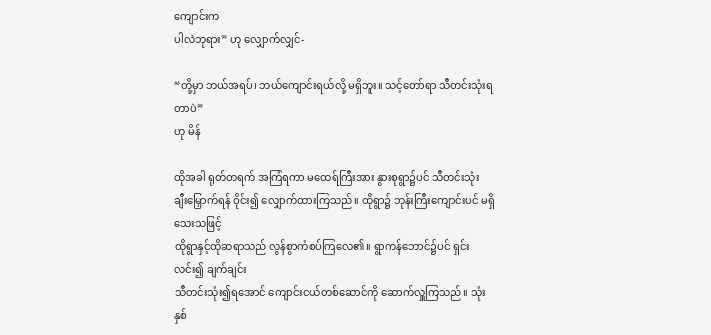ကျောင်းက
ပါလဲဘုရား” ဟု လျှောက်လျှင်-

“တို့မှာ ဘယ်အရပ်၊ ဘယ်ကျောင်းရယ်လို့ မရှိဘူး။ သင့်တော်ရာ သီတင်းသုံးရတာပဲ”
ဟု မိန်

ထိုအခါ ရုတ်တရက် အကြံရကာ မထေရ်ကြီးအား နွားစုရွာ၌ပင် သီတင်းသုံး
ချီးမြှောက်ရန် ဝိုင်း၍ လျှောက်ထားကြသည်။ ထိုရွာ၌ ဘုန်းကြီးကျောင်းပင် မရှိသေးသဖြင့်
ထိုရွာနှင့်ထိုဆရာသည် လွန်စွာကံစပ်ကြလေ၏။ ရွာကန်ဘောင်၌ပင် ရှင်းလင်း၍ ချက်ချင်း
သီတင်းသုံး၍ရအောင် ကျောင်းငယ်တစ်ဆောင်ကို ဆောက်လှူကြသည်။ သုံးနှစ်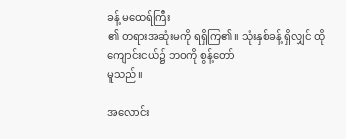ခန့် မထေရ်ကြီး
၏ တရားအဆုံးမကို ရရှိကြ၏။ သုံးနှစ်ခန့် ရှိလျှင် ထိုကျောင်းငယ်၌ ဘဝကို စွန့်တော်
မူသည်။

အလောင်း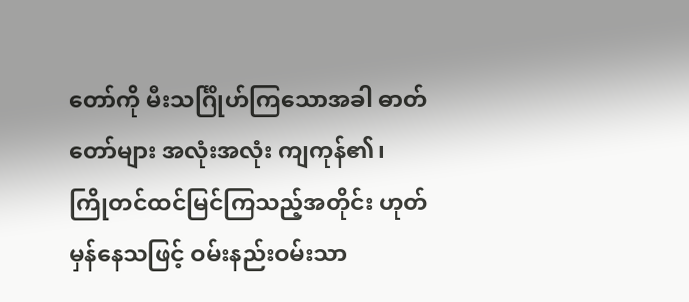တော်ကို မီးသင်္ဂြိုဟ်ကြသောအခါ ဓာတ်တော်များ အလုံးအလုံး ကျကုန်၏၊
ကြိုတင်ထင်မြင်ကြသည့်အတိုင်း ဟုတ်မှန်နေသဖြင့် ဝမ်းနည်းဝမ်းသာ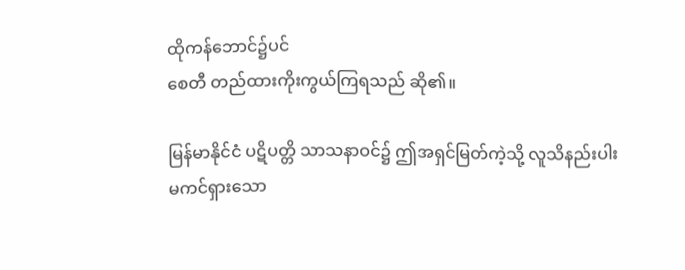ထိုကန်ဘောင်၌ပင်
စေတီ တည်ထားကိုးကွယ်ကြရသည် ဆို၏။

မြန်မာနိုင်ငံ ပဋိပတ္တိ သာသနာဝင်၌ ဤအရှင်မြတ်ကဲ့သို့ လူသိနည်းပါး
မကင်ရှားသော